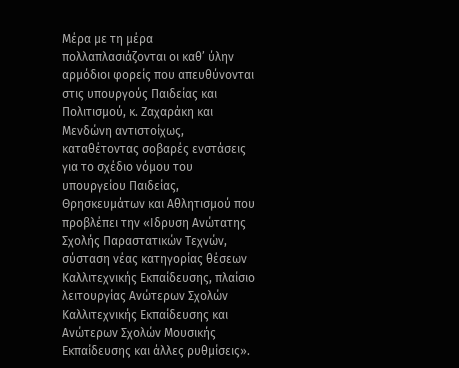Μέρα με τη μέρα πολλαπλασιάζονται οι καθ’ ύλην αρμόδιοι φορείς που απευθύνονται στις υπουργούς Παιδείας και Πολιτισμού, κ. Ζαχαράκη και Μενδώνη αντιστοίχως, καταθέτοντας σοβαρές ενστάσεις για το σχέδιο νόμου του υπουργείου Παιδείας, Θρησκευμάτων και Αθλητισμού που προβλέπει την «Ιδρυση Ανώτατης Σχολής Παραστατικών Τεχνών, σύσταση νέας κατηγορίας θέσεων Καλλιτεχνικής Εκπαίδευσης, πλαίσιο λειτουργίας Ανώτερων Σχολών Καλλιτεχνικής Εκπαίδευσης και Ανώτερων Σχολών Μουσικής Εκπαίδευσης και άλλες ρυθμίσεις».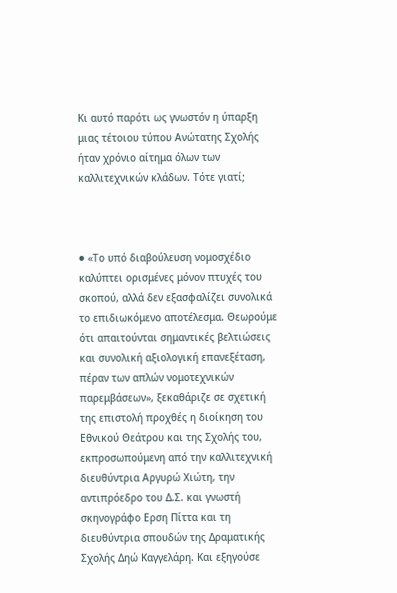Κι αυτό παρότι ως γνωστόν η ύπαρξη μιας τέτοιου τύπου Ανώτατης Σχολής ήταν χρόνιο αίτημα όλων των καλλιτεχνικών κλάδων. Τότε γιατί;



● «Το υπό διαβούλευση νομοσχέδιο καλύπτει ορισμένες μόνον πτυχές του σκοπού, αλλά δεν εξασφαλίζει συνολικά το επιδιωκόμενο αποτέλεσμα. Θεωρούμε ότι απαιτούνται σημαντικές βελτιώσεις και συνολική αξιολογική επανεξέταση, πέραν των απλών νομοτεχνικών παρεμβάσεων», ξεκαθάριζε σε σχετική της επιστολή προχθές η διοίκηση του Εθνικού Θεάτρου και της Σχολής του, εκπροσωπούμενη από την καλλιτεχνική διευθύντρια Αργυρώ Χιώτη, την αντιπρόεδρο του Δ.Σ. και γνωστή σκηνογράφο Ερση Πίττα και τη διευθύντρια σπουδών της Δραματικής Σχολής Δηώ Καγγελάρη. Και εξηγούσε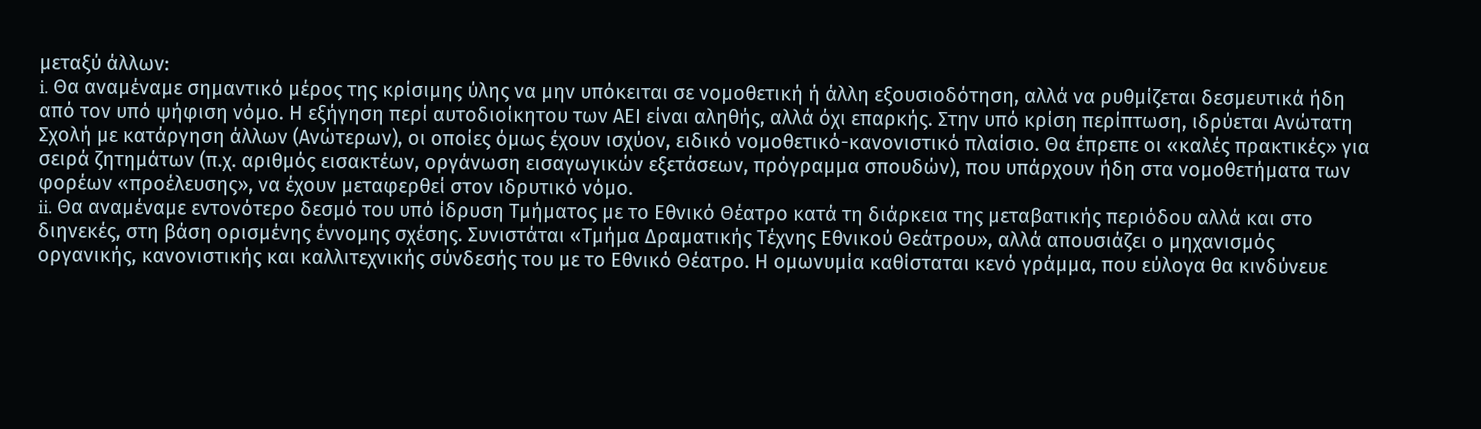μεταξύ άλλων:
i. Θα αναμέναμε σημαντικό μέρος της κρίσιμης ύλης να μην υπόκειται σε νομοθετική ή άλλη εξουσιοδότηση, αλλά να ρυθμίζεται δεσμευτικά ήδη από τον υπό ψήφιση νόμο. Η εξήγηση περί αυτοδιοίκητου των ΑΕΙ είναι αληθής, αλλά όχι επαρκής. Στην υπό κρίση περίπτωση, ιδρύεται Ανώτατη Σχολή με κατάργηση άλλων (Ανώτερων), οι οποίες όμως έχουν ισχύον, ειδικό νομοθετικό-κανονιστικό πλαίσιο. Θα έπρεπε οι «καλές πρακτικές» για σειρά ζητημάτων (π.χ. αριθμός εισακτέων, οργάνωση εισαγωγικών εξετάσεων, πρόγραμμα σπουδών), που υπάρχουν ήδη στα νομοθετήματα των φορέων «προέλευσης», να έχουν μεταφερθεί στον ιδρυτικό νόμο.
ii. Θα αναμέναμε εντονότερο δεσμό του υπό ίδρυση Τμήματος με το Εθνικό Θέατρο κατά τη διάρκεια της μεταβατικής περιόδου αλλά και στο διηνεκές, στη βάση ορισμένης έννομης σχέσης. Συνιστάται «Τμήμα Δραματικής Τέχνης Εθνικού Θεάτρου», αλλά απουσιάζει ο μηχανισμός οργανικής, κανονιστικής και καλλιτεχνικής σύνδεσής του με το Εθνικό Θέατρο. Η ομωνυμία καθίσταται κενό γράμμα, που εύλογα θα κινδύνευε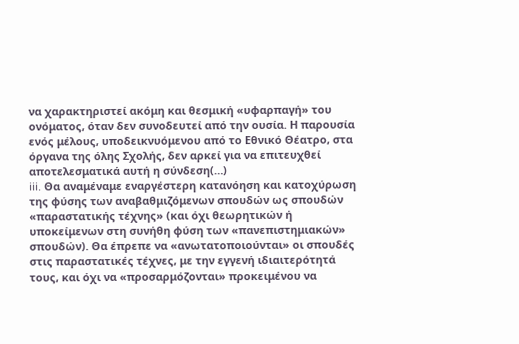να χαρακτηριστεί ακόμη και θεσμική «υφαρπαγή» του ονόματος, όταν δεν συνοδευτεί από την ουσία. Η παρουσία ενός μέλους, υποδεικνυόμενου από το Εθνικό Θέατρο, στα όργανα της όλης Σχολής, δεν αρκεί για να επιτευχθεί αποτελεσματικά αυτή η σύνδεση(…)
iii. Θα αναμέναμε εναργέστερη κατανόηση και κατοχύρωση της φύσης των αναβαθμιζόμενων σπουδών ως σπουδών «παραστατικής τέχνης» (και όχι θεωρητικών ή υποκείμενων στη συνήθη φύση των «πανεπιστημιακών» σπουδών). Θα έπρεπε να «ανωτατοποιούνται» οι σπουδές στις παραστατικές τέχνες, με την εγγενή ιδιαιτερότητά τους, και όχι να «προσαρμόζονται» προκειμένου να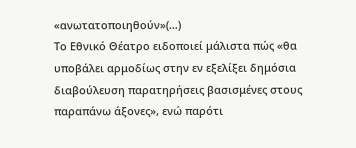«ανωτατοποιηθούν»(…)
Το Εθνικό Θέατρο ειδοποιεί μάλιστα πώς «θα υποβάλει αρμοδίως στην εν εξελίξει δημόσια διαβούλευση παρατηρήσεις βασισμένες στους παραπάνω άξονες», ενώ παρότι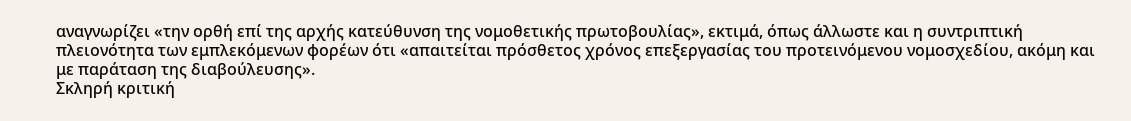αναγνωρίζει «την ορθή επί της αρχής κατεύθυνση της νομοθετικής πρωτοβουλίας», εκτιμά, όπως άλλωστε και η συντριπτική πλειονότητα των εμπλεκόμενων φορέων ότι «απαιτείται πρόσθετος χρόνος επεξεργασίας του προτεινόμενου νομοσχεδίου, ακόμη και με παράταση της διαβούλευσης».
Σκληρή κριτική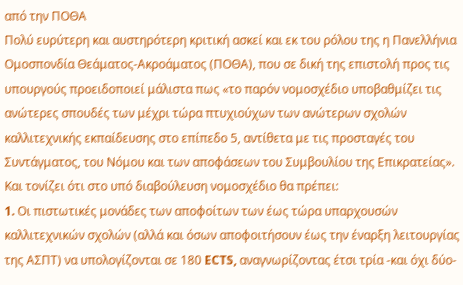από την ΠΟΘΑ
Πολύ ευρύτερη και αυστηρότερη κριτική ασκεί και εκ του ρόλου της η Πανελλήνια Ομοσπονδία Θεάματος-Ακροάματος (ΠΟΘΑ), που σε δική της επιστολή προς τις υπουργούς προειδοποιεί μάλιστα πως «το παρόν νομοσχέδιο υποβαθμίζει τις ανώτερες σπουδές των μέχρι τώρα πτυχιούχων των ανώτερων σχολών καλλιτεχνικής εκπαίδευσης στο επίπεδο 5, αντίθετα με τις προσταγές του Συντάγματος, του Νόμου και των αποφάσεων του Συμβουλίου της Επικρατείας».
Και τονίζει ότι στο υπό διαβούλευση νομοσχέδιο θα πρέπει:
1. Oι πιστωτικές μονάδες των αποφοίτων των έως τώρα υπαρχουσών καλλιτεχνικών σχολών (αλλά και όσων αποφοιτήσουν έως την έναρξη λειτουργίας της ΑΣΠΤ) να υπολογίζονται σε 180 ECTS, αναγνωρίζοντας έτσι τρία -και όχι δύο-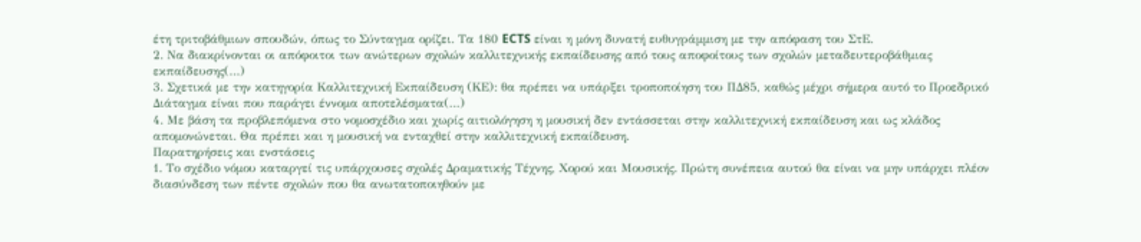έτη τριτοβάθμιων σπουδών, όπως το Σύνταγμα ορίζει. Τα 180 ECTS είναι η μόνη δυνατή ευθυγράμμιση με την απόφαση του ΣτΕ.
2. Να διακρίνονται οι απόφοιτοι των ανώτερων σχολών καλλιτεχνικής εκπαίδευσης από τους αποφοίτους των σχολών μεταδευτεροβάθμιας εκπαίδευσης(…)
3. Σχετικά με την κατηγορία Καλλιτεχνική Εκπαίδευση (ΚΕ): θα πρέπει να υπάρξει τροποποίηση του ΠΔ85, καθώς μέχρι σήμερα αυτό το Προεδρικό Διάταγμα είναι που παράγει έννομα αποτελέσματα(…)
4. Με βάση τα προβλεπόμενα στο νομοσχέδιο και χωρίς αιτιολόγηση η μουσική δεν εντάσσεται στην καλλιτεχνική εκπαίδευση και ως κλάδος απομονώνεται. Θα πρέπει και η μουσική να ενταχθεί στην καλλιτεχνική εκπαίδευση.
Παρατηρήσεις και ενστάσεις
1. Το σχέδιο νόμου καταργεί τις υπάρχουσες σχολές Δραματικής Τέχνης, Χορού και Μουσικής. Πρώτη συνέπεια αυτού θα είναι να μην υπάρχει πλέον διασύνδεση των πέντε σχολών που θα ανωτατοποιηθούν με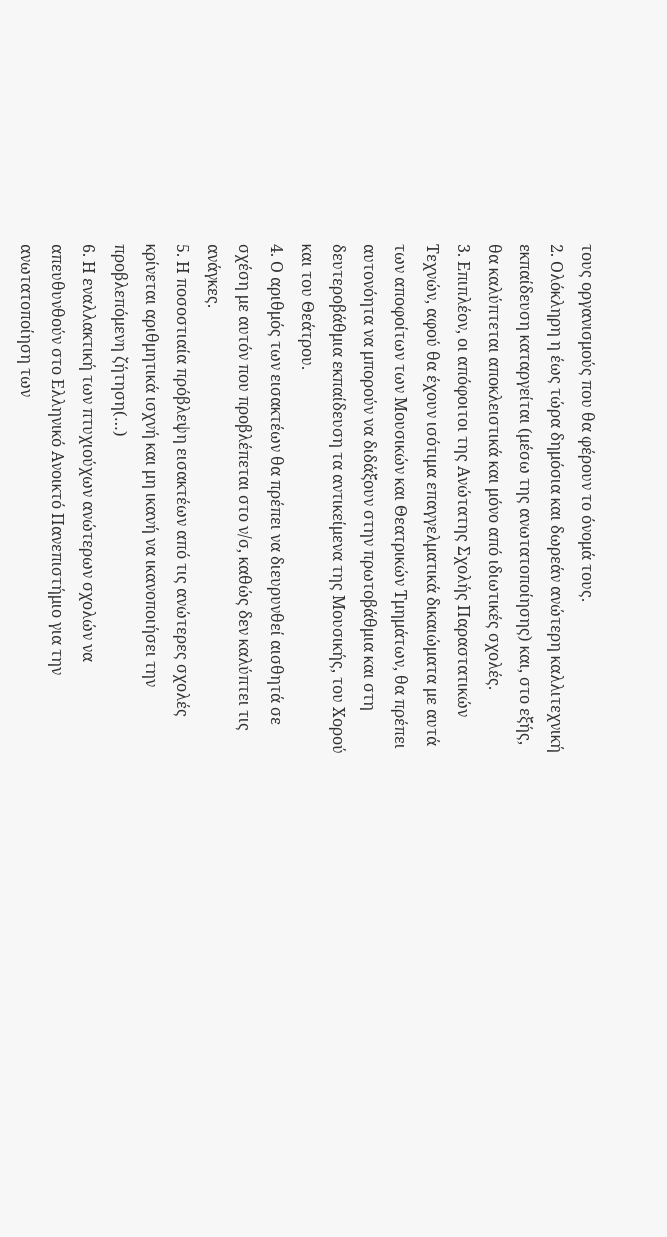τους οργανισμούς που θα φέρουν το όνομά τους.
2. Ολόκληρη η έως τώρα δημόσια και δωρεάν ανώτερη καλλιτεχνική εκπαίδευση καταργείται (μέσω της ανωτατοποίησης) και, στο εξής, θα καλύπτεται αποκλειστικά και μόνο από ιδιωτικές σχολές.
3. Επιπλέον, οι απόφοιτοι της Ανώτατης Σχολής Παραστατικών Τεχνών, αφού θα έχουν ισότιμα επαγγελματικά δικαιώματα με αυτά των αποφοίτων των Μουσικών και Θεατρικών Τμημάτων, θα πρέπει αυτονόητα να μπορούν να διδάξουν στην πρωτοβάθμια και στη δευτεροβάθμια εκπαίδευση τα αντικείμενα της Μουσικής, του Χορού και του Θεάτρου.
4. Ο αριθμός των εισακτέων θα πρέπει να διευρυνθεί αισθητά σε σχέση με αυτόν που προβλέπεται στο ν/σ, καθώς δεν καλύπτει τις ανάγκες.
5. Η ποσοστιαία πρόβλεψη εισακτέων από τις ανώτερες σχολές κρίνεται αριθμητικά ισχνή και μη ικανή να ικανοποιήσει την προβλεπόμενη ζήτηση(…)
6. Η εναλλακτική των πτυχιούχων ανώτερων σχολών να απευθυνθούν στο Ελληνικό Ανοικτό Πανεπιστήμιο για την ανωτατοποίηση των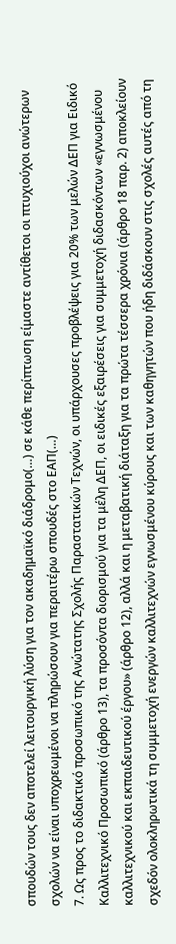σπουδών τους δεν αποτελεί λειτουργική λύση για τον ακαδημαϊκό διάδρομο(…) σε κάθε περίπτωση είμαστε αντίθετοι οι πτυχιούχοι ανώτερων σχολών να είναι υποχρεωμένοι να πληρώσουν για περαιτέρω σπουδές στο ΕΑΠ(…)
7. Ως προς το διδακτικό προσωπικό της Ανώτατης Σχολής Παραστατικών Τεχνών, οι υπάρχουσες προβλέψεις για 20% των μελών ΔΕΠ για Ειδικό Καλλιτεχνικό Προσωπικό (άρθρο 13), τα προσόντα διορισμού για τα μέλη ΔΕΠ, οι ειδικές εξαιρέσεις για συμμετοχή διδασκόντων «εγνωσμένου καλλιτεχνικού και εκπαιδευτικού έργου» (άρθρο 12), αλλά και η μεταβατική διάταξη για τα πρώτα τέσσερα χρόνια (άρθρο 18 παρ. 2) αποκλείουν σχεδόν ολοκληρωτικά τη συμμετοχή ενεργών καλλιτεχνών εγνωσμένου κύρους και των καθηγητών που ήδη διδάσκουν στις σχολές αυτές από τη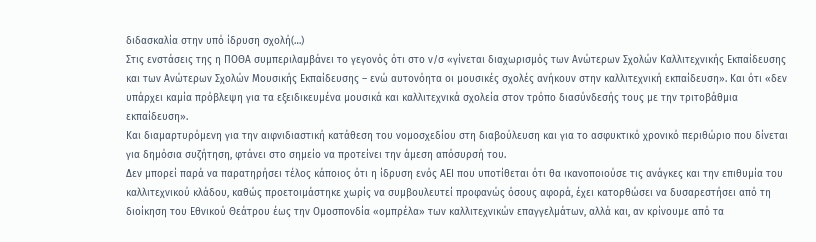διδασκαλία στην υπό ίδρυση σχολή(…)
Στις ενστάσεις της η ΠΟΘΑ συμπεριλαμβάνει το γεγονός ότι στο ν/σ «γίνεται διαχωρισμός των Ανώτερων Σχολών Καλλιτεχνικής Εκπαίδευσης και των Ανώτερων Σχολών Μουσικής Εκπαίδευσης – ενώ αυτονόητα οι μουσικές σχολές ανήκουν στην καλλιτεχνική εκπαίδευση». Και ότι «δεν υπάρχει καμία πρόβλεψη για τα εξειδικευμένα μουσικά και καλλιτεχνικά σχολεία στον τρόπο διασύνδεσής τους με την τριτοβάθμια εκπαίδευση».
Και διαμαρτυρόμενη για την αιφνιδιαστική κατάθεση του νομοσχεδίου στη διαβούλευση και για το ασφυκτικό χρονικό περιθώριο που δίνεται για δημόσια συζήτηση, φτάνει στο σημείο να προτείνει την άμεση απόσυρσή του.
Δεν μπορεί παρά να παρατηρήσει τέλος κάποιος ότι η ίδρυση ενός ΑΕΙ που υποτίθεται ότι θα ικανοποιούσε τις ανάγκες και την επιθυμία του καλλιτεχνικού κλάδου, καθώς προετοιμάστηκε χωρίς να συμβουλευτεί προφανώς όσους αφορά, έχει κατορθώσει να δυσαρεστήσει από τη διοίκηση του Εθνικού Θεάτρου έως την Ομοσπονδία «ομπρέλα» των καλλιτεχνικών επαγγελμάτων, αλλά και, αν κρίνουμε από τα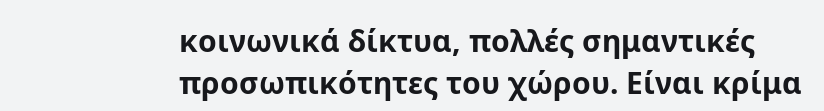κοινωνικά δίκτυα, πολλές σημαντικές προσωπικότητες του χώρου. Είναι κρίμα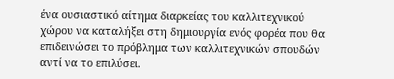ένα ουσιαστικό αίτημα διαρκείας του καλλιτεχνικού χώρου να καταλήξει στη δημιουργία ενός φορέα που θα επιδεινώσει το πρόβλημα των καλλιτεχνικών σπουδών αντί να το επιλύσει.